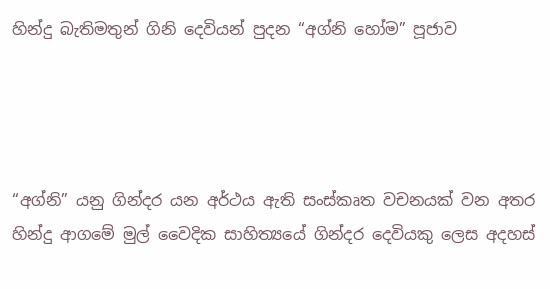හින්දු බැතිමතුන් ගිනි දෙවියන් පුදන “අග්නි හෝම” පූජාව




“අග්නි” යනු ගින්දර යන අර්ථය ඇති සංස්කෘත වචනයක් වන අතර හින්දු ආගමේ මුල් වෛදික සාහිත්‍යයේ ගින්දර දෙවියකු ලෙස අදහස්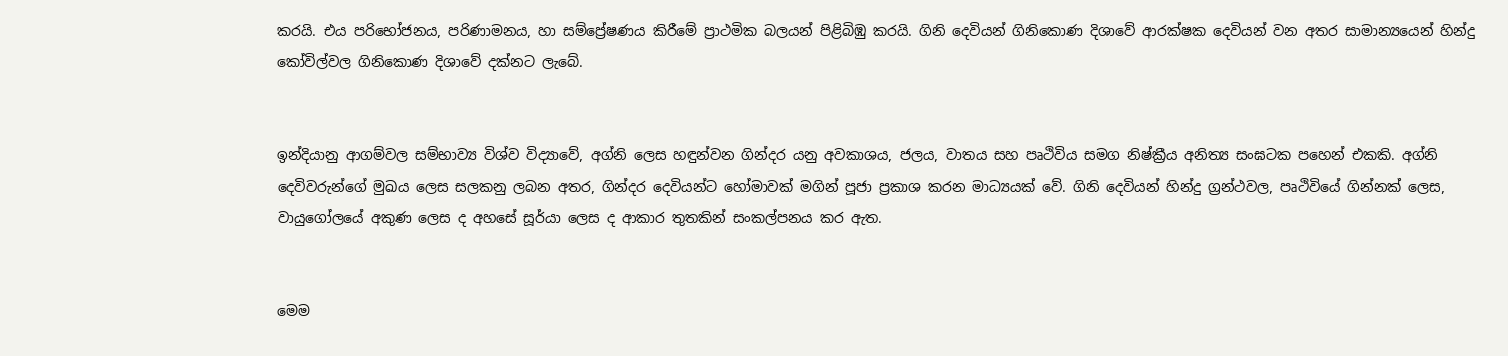කරයි. එය පරිභෝජනය, පරිණාමනය, හා සම්ප්‍රේෂණය කිරීමේ ප්‍රාථමික බලයන් පිළිබිඹු කරයි. ගිනි දෙවියන් ගිනිකොණ දිශාවේ ආරක්ෂක දෙවියන් වන අතර සාමාන්‍යයෙන් හින්දු කෝවිල්වල ගිනිකොණ දිශාවේ දක්නට ලැබේ.


ඉන්දියානු ආගම්වල සම්භාව්‍ය විශ්ව විද්‍යාවේ, අග්නි ලෙස හඳුන්වන ගින්දර යනු අවකාශය, ජලය, වාතය සහ පෘථිවිය සමග නිෂ්ක්‍රීය අනිත්‍ය සංඝටක පහෙන් එකකි. අග්නි දෙවිවරුන්ගේ මුඛය ලෙස සලකනු ලබන අතර, ගින්දර දෙවියන්ට හෝමාවක් මගින් පූජා ප්‍රකාශ කරන මාධ්‍යයක් වේ. ගිනි දෙවියන් හින්දු ග්‍රන්ථවල, පෘථිවියේ ගින්නක් ලෙස, වායුගෝලයේ අකුණ ලෙස ද අහසේ සූර්යා ලෙස ද ආකාර තුතකින් සංකල්පනය කර ඇත.


මෙම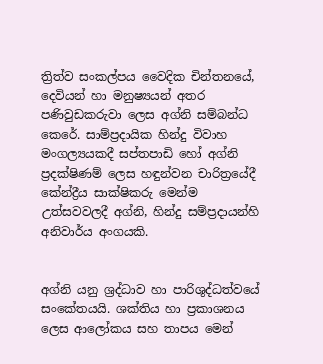ත්‍රිත්ව සංකල්පය වෛදික චින්තනයේ, දෙවියන් හා මනුෂ්‍යයන් අතර පණිවුඩකරුවා ලෙස අග්නි සම්බන්ධ කෙරේ. සාම්ප්‍රදායික හින්දු විවාහ මංගල්‍යයකදී සප්තපාඩි හෝ අග්නි ප්‍රදක්ෂිණම් ලෙස හඳුන්වන චාරිත්‍රයේදී කේන්ද්‍රීය සාක්ෂිකරු මෙන්ම උත්සවවලදී අග්නි, හින්දු සම්ප්‍රදායන්හි අනිවාර්ය අංගයකි.


අග්නි යනු ශ්‍රද්ධාව හා පාරිශුද්ධත්වයේ සංකේතයයි. ශක්තිය හා ප්‍රකාශනය ලෙස ආලෝකය සහ තාපය මෙන්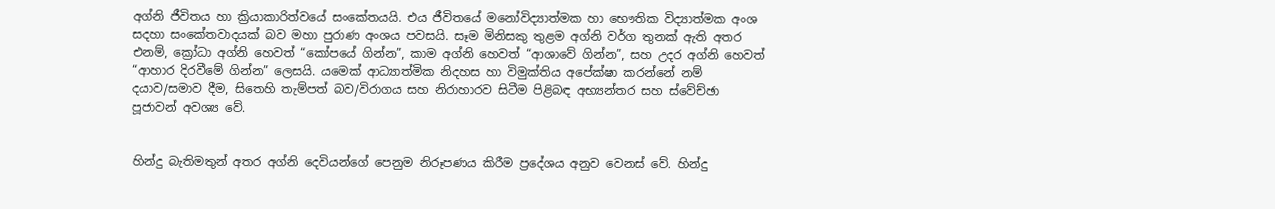අග්නි ජීවිතය හා ක්‍රියාකාරිත්වයේ සංකේතයයි. එය ජීවිතයේ මනෝවිද්‍යාත්මක හා භෞතික විද්‍යාත්මක අංශ සදහා සංකේතවාදයක් බව මහා පුරාණ අංශය පවසයි. සෑම මිනිසකු තුළම අග්නි වර්ග තුනක් ඇති අතර එනම්, ක්‍රෝධා අග්නි හෙවත් “කෝපයේ ගින්න”, කාම අග්නි හෙවත් “ආශාවේ ගින්න”, සහ උදර අග්නි හෙවත් “ආහාර දිරවීමේ ගින්න” ලෙසයි. යමෙක් ආධ්‍යාත්මික නිදහස හා විමුක්තිය අපේක්ෂා කරන්නේ නම් දයාව/සමාව දීම, සිතෙහි තැම්පත් බව/විරාගය සහ නිරාහාරව සිටීම පිළිබඳ අභ්‍යන්තර සහ ස්වේච්ඡා පූජාවන් අවශ්‍ය වේ.


හින්දු බැතිමතුන් අතර අග්නි දෙවියන්ගේ පෙනුම නිරූපණය කිරීම ප්‍රදේශය අනුව වෙනස් වේ. හින්දු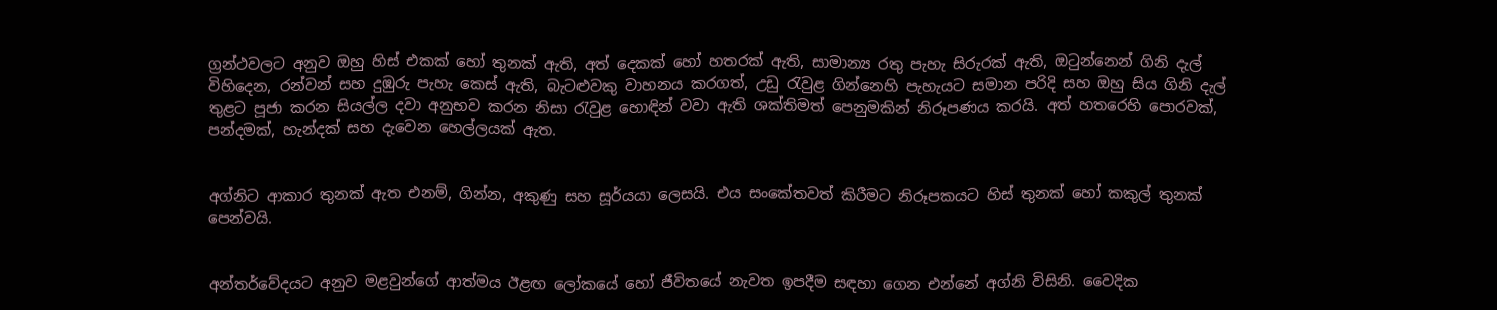ග්‍රන්ථවලට අනුව ඔහු හිස් එකක් හෝ තුනක් ඇති, අත් දෙකක් හෝ හතරක් ඇති, සාමාන්‍ය රතු පැහැ සිරුරක් ඇති, ඔටුන්නෙන් ගිනි දැල් විහිදෙන, රන්වන් සහ දුඹුරු පැහැ කෙස් ඇති, බැටළුවකු වාහනය කරගත්, උඩු රැවුළ ගින්නෙහි පැහැයට සමාන පරිදි සහ ඔහු සිය ගිනි දැල් තුළට පූජා කරන සියල්ල දවා අනුභව කරන නිසා රැවුළ හොඳින් වවා ඇති ශක්තිමත් පෙනුමකින් නිරූපණය කරයි. අත් හතරෙහි පොරවක්, පන්දමක්, හැන්දක් සහ දැවෙන හෙල්ලයක් ඇත.


අග්නිට ආකාර තුනක් ඇත එනම්, ගින්න, අකුණු සහ සූර්යයා ලෙසයි. එය සංකේතවත් කිරීමට නිරූපකයට හිස් තුනක් හෝ කකුල් තුනක් පෙන්වයි.


අන්තර්වේදයට අනුව මළවුන්ගේ ආත්මය ඊළඟ ලෝකයේ හෝ ජීවිතයේ නැවත ඉපදීම සඳහා ගෙන එන්නේ අග්නි විසිනි. වෛදික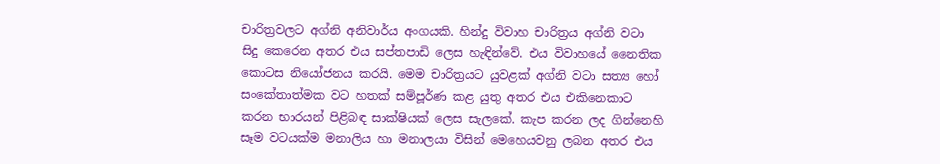චාරිත්‍රවලට අග්නි අනිවාර්ය අංගයකි. හින්දු විවාහ චාරිත්‍රය අග්නි වටා සිදු කෙරෙන අතර එය සප්තපාඩි ලෙස හැඳින්වේ. එය විවාහයේ නෛතික කොටස නියෝජනය කරයි. මෙම චාරිත්‍රයට යුවළක් අග්නි වටා සත්‍ය හෝ සංකේතාත්මක වට හතක් සම්පූර්ණ කළ යුතු අතර එය එකිනෙකාට කරන භාරයන් පිළිබඳ සාක්ෂියක් ලෙස සැලකේ. කැප කරන ලද ගින්නෙහි සෑම වටයක්ම මනාලිය හා මනාලයා විසින් මෙහෙයවනු ලබන අතර එය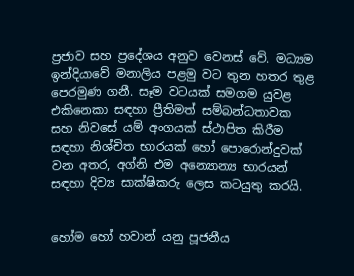ප්‍රජාව සහ ප්‍රදේශය අනුව වෙනස් වේ. මධ්‍යම ඉන්දියාවේ මනාලිය පළමු වට තුන හතර තුළ පෙරමුණ ගනී. සෑම වටයක් සමගම යුවළ එකිනෙකා සඳහා ප්‍රීතිමත් සම්බන්ධතාවක සහ නිවසේ යම් අංගයක් ස්ථාපිත කිරීම සඳහා නිශ්චිත භාරයක් හෝ පොරොන්දුවක් වන අතර, අග්නි එම අන්‍යොන්‍ය භාරයන් සඳහා දිව්‍ය සාක්ෂිකරු ලෙස කටයුතු කරයි.


හෝම හෝ හවාන් යනු පූජනීය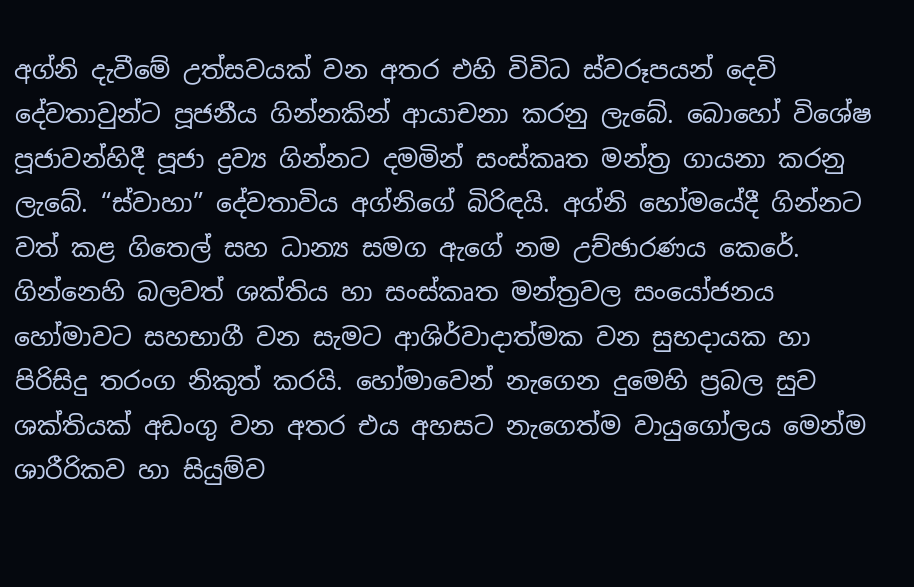අග්නි දැවීමේ උත්සවයක් වන අතර එහි විවිධ ස්වරූපයන් දෙවි දේවතාවුන්ට පූජනීය ගින්නකින් ආයාචනා කරනු ලැබේ. බොහෝ විශේෂ පූජාවන්හිදී පූජා ද්‍රව්‍ය ගින්නට දමමින් සංස්කෘත මන්ත්‍ර ගායනා කරනු ලැබේ. “ස්වාහා” දේවතාවිය අග්නිගේ බිරිඳයි. අග්නි හෝමයේදී ගින්නට වත් කළ ගිතෙල් සහ ධාන්‍ය සමග ඇගේ නම උච්ඡාරණය කෙරේ. ගින්නෙහි බලවත් ශක්තිය හා සංස්කෘත මන්ත්‍රවල සංයෝජනය හෝමාවට සහභාගී වන සැමට ආශිර්වාදාත්මක වන සුභදායක හා පිරිසිදු තරංග නිකුත් කරයි. හෝමාවෙන් නැගෙන දුමෙහි ප්‍රබල සුව ශක්තියක් අඩංගු වන අතර එය අහසට නැගෙත්ම වායුගෝලය මෙන්ම ශාරීරිකව හා සියුම්ව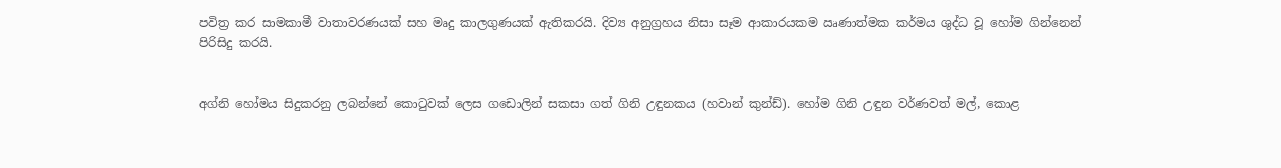පවිත්‍ර කර සාමකාමී වාතාවරණයක් සහ මෘදු කාලගුණයක් ඇතිකරයි. දිව්‍ය අනුග්‍රහය නිසා සෑම ආකාරයකම ඍණාත්මක කර්මය ශුද්ධ වූ හෝම ගින්නෙන් පිරිසිදු කරයි.


අග්නි හෝමය සිදුකරනු ලබන්නේ කොටුවක් ලෙස ගඩොලින් සකසා ගත් ගිනි උඳුනකය (හවාන් කුන්ඩ්). හෝම ගිනි උඳුන වර්ණවත් මල්, කොළ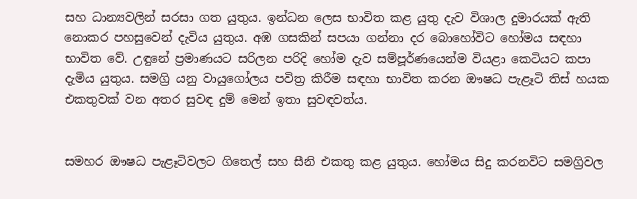සහ ධාන්‍යවලින් සරසා ගත යුතුය. ඉන්ධන ලෙස භාවිත කළ යුතු දැව විශාල දුමාරයක් ඇති නොකර පහසුවෙන් දැවිය යුතුය. අඹ ගසකින් සපයා ගන්නා දර බොහෝවිට හෝමය සඳහා භාවිත වේ. උඳුනේ ප්‍රමාණයට සරිලන පරිදි හෝම දැව සම්පූර්ණයෙන්ම වියළා කෙටියට කපා දැමිය යුතුය. සමග්‍රි යනු වායුගෝලය පවිත්‍ර කිරීම සඳහා භාවිත කරන ඖෂධ පැළෑටි තිස් හයක එකතුවක් වන අතර සුවඳ දුම් මෙන් ඉතා සුවඳවත්ය.


සමහර ඖෂධ පැළෑටිවලට ගිතෙල් සහ සීනි එකතු කළ යුතුය. හෝමය සිදු කරනවිට සමග්‍රිවල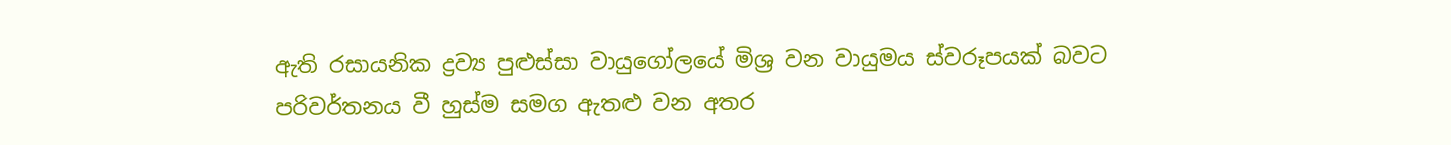ඇති රසායනික ද්‍රව්‍ය පුළුස්සා වායුගෝලයේ මිශ්‍ර වන වායුමය ස්වරූපයක් බවට පරිවර්තනය වී හුස්ම සමග ඇතළු වන අතර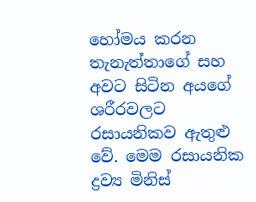හෝමය කරන තැනැත්තාගේ සහ අවට සිටින අයගේ ශරීරවලට රසායනිකව ඇතුළු වේ. මෙම රසායනික ද්‍රව්‍ය මිනිස්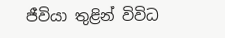ජීවියා තුළින් විවිධ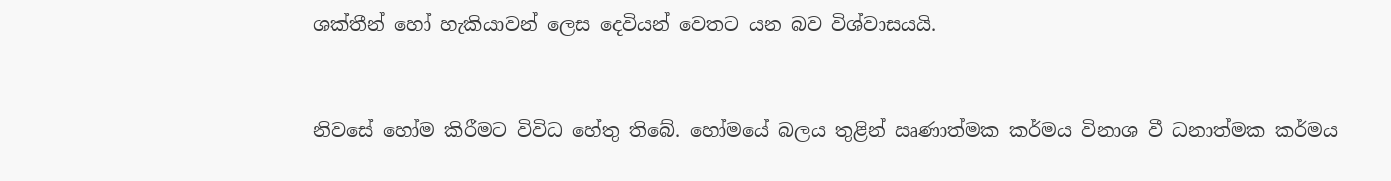ශක්තීන් හෝ හැකියාවන් ලෙස දෙවියන් වෙතට යන බව විශ්වාසයයි.


නිවසේ හෝම කිරීමට විවිධ හේතු තිබේ. හෝමයේ බලය තුළින් ඍණාත්මක කර්මය විනාශ වී ධනාත්මක කර්මය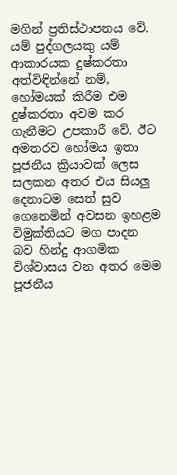මගින් ප්‍රතිස්ථාපනය වේ. යම් පුද්ගලයකු යම් ආකාරයක දුෂ්කරතා අත්විඳින්නේ නම්, හෝමයක් කිරීම එම දුෂ්කරතා අවම කර ගැනීමට උපකාරී වේ. ඊට අමතරව හෝමය ඉතා පූජනීය ක්‍රියාවක් ලෙස සලකන අතර එය සියලු දෙනාටම සෙත් සුව ගෙනෙමින් අවසන ඉහළම විමුක්තියට මග පාදන බව හින්දු ආගමික විශ්වාසය වන අතර මෙම පූජනීය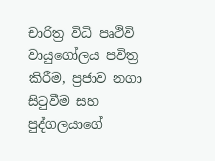චාරිත්‍ර විධි පෘථිවි වායුගෝලය පවිත්‍ර කිරීම, ප්‍රජාව නගා සිටුවීම සහ පුද්ගලයාගේ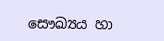සෞඛ්‍යය හා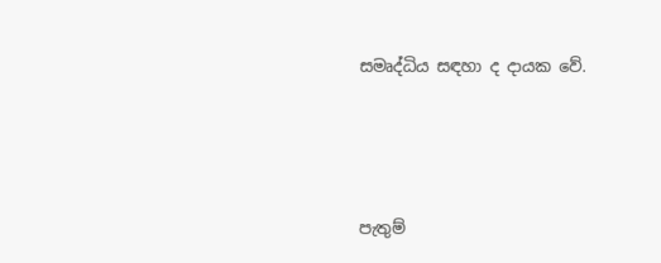සමෘද්ධිය සඳහා ද දායක වේ.




පැතුම්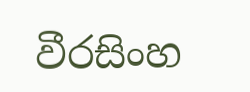වීරසිංහ